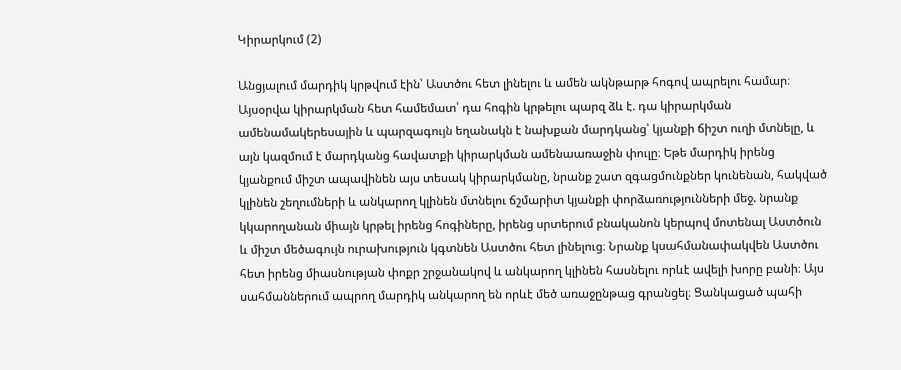Կիրարկում (2)

Անցյալում մարդիկ կրթվում էին՝ Աստծու հետ լինելու և ամեն ակնթարթ հոգով ապրելու համար։ Այսօրվա կիրարկման հետ համեմատ՝ դա հոգին կրթելու պարզ ձև է. դա կիրարկման ամենամակերեսային և պարզագույն եղանակն է նախքան մարդկանց՝ կյանքի ճիշտ ուղի մտնելը, և այն կազմում է մարդկանց հավատքի կիրարկման ամենաառաջին փուլը։ Եթե մարդիկ իրենց կյանքում միշտ ապավինեն այս տեսակ կիրարկմանը, նրանք շատ զգացմունքներ կունենան, հակված կլինեն շեղումների և անկարող կլինեն մտնելու ճշմարիտ կյանքի փորձառությունների մեջ. նրանք կկարողանան միայն կրթել իրենց հոգիները, իրենց սրտերում բնականոն կերպով մոտենալ Աստծուն և միշտ մեծագույն ուրախություն կգտնեն Աստծու հետ լինելուց։ Նրանք կսահմանափակվեն Աստծու հետ իրենց միասնության փոքր շրջանակով և անկարող կլինեն հասնելու որևէ ավելի խորը բանի։ Այս սահմաններում ապրող մարդիկ անկարող են որևէ մեծ առաջընթաց գրանցել։ Ցանկացած պահի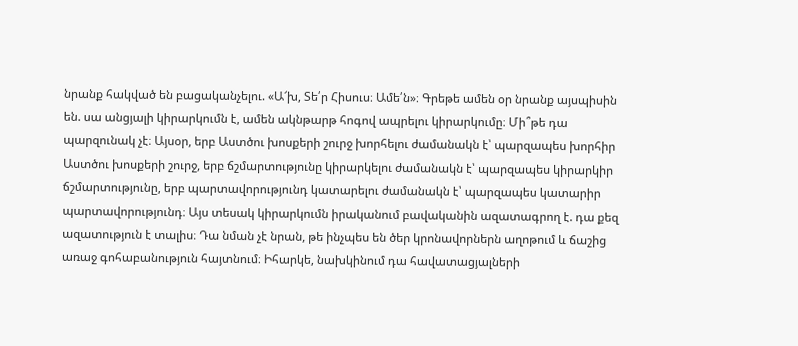նրանք հակված են բացականչելու. «Ա՜խ, Տե՛ր Հիսուս։ Ամե՛ն»։ Գրեթե ամեն օր նրանք այսպիսին են. սա անցյալի կիրարկումն է, ամեն ակնթարթ հոգով ապրելու կիրարկումը։ Մի՞թե դա պարզունակ չէ։ Այսօր, երբ Աստծու խոսքերի շուրջ խորհելու ժամանակն է՝ պարզապես խորհիր Աստծու խոսքերի շուրջ, երբ ճշմարտությունը կիրարկելու ժամանակն է՝ պարզապես կիրարկիր ճշմարտությունը, երբ պարտավորությունդ կատարելու ժամանակն է՝ պարզապես կատարիր պարտավորությունդ։ Այս տեսակ կիրարկումն իրականում բավականին ազատագրող է. դա քեզ ազատություն է տալիս։ Դա նման չէ նրան, թե ինչպես են ծեր կրոնավորներն աղոթում և ճաշից առաջ գոհաբանություն հայտնում։ Իհարկե, նախկինում դա հավատացյալների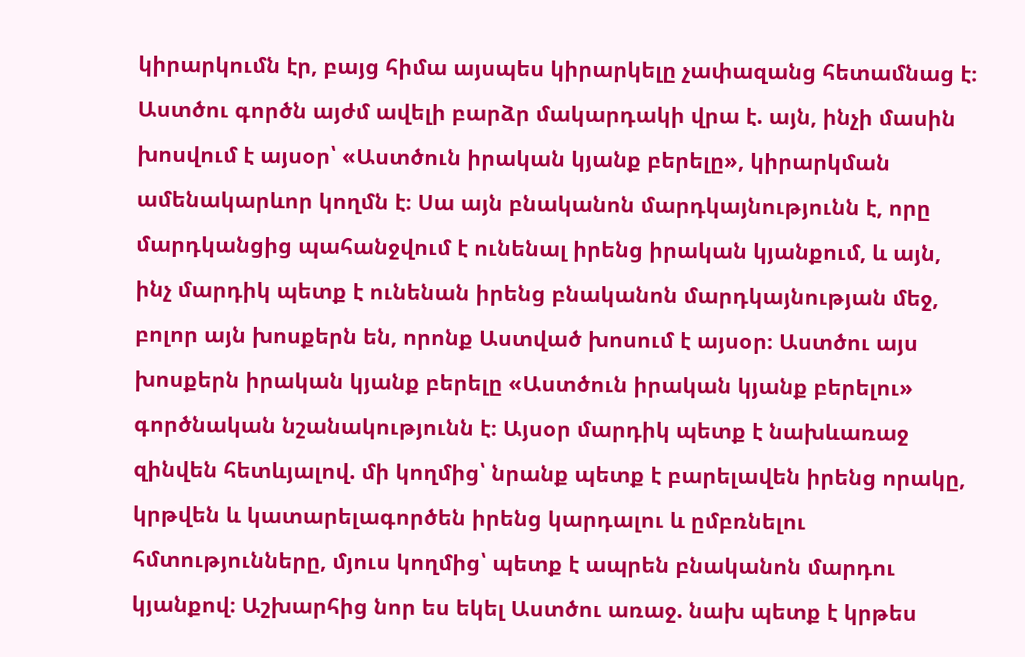կիրարկումն էր, բայց հիմա այսպես կիրարկելը չափազանց հետամնաց է։ Աստծու գործն այժմ ավելի բարձր մակարդակի վրա է. այն, ինչի մասին խոսվում է այսօր՝ «Աստծուն իրական կյանք բերելը», կիրարկման ամենակարևոր կողմն է։ Սա այն բնականոն մարդկայնությունն է, որը մարդկանցից պահանջվում է ունենալ իրենց իրական կյանքում, և այն, ինչ մարդիկ պետք է ունենան իրենց բնականոն մարդկայնության մեջ, բոլոր այն խոսքերն են, որոնք Աստված խոսում է այսօր։ Աստծու այս խոսքերն իրական կյանք բերելը «Աստծուն իրական կյանք բերելու» գործնական նշանակությունն է։ Այսօր մարդիկ պետք է նախևառաջ զինվեն հետևյալով. մի կողմից՝ նրանք պետք է բարելավեն իրենց որակը, կրթվեն և կատարելագործեն իրենց կարդալու և ըմբռնելու հմտությունները, մյուս կողմից՝ պետք է ապրեն բնականոն մարդու կյանքով։ Աշխարհից նոր ես եկել Աստծու առաջ. նախ պետք է կրթես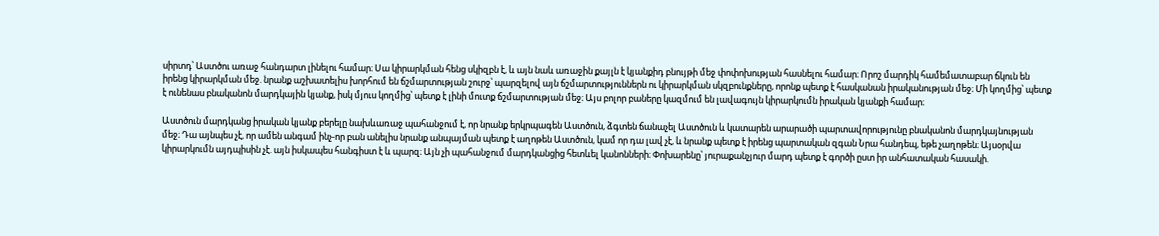սիրտդ՝ Աստծու առաջ հանդարտ լինելու համար։ Սա կիրարկման հենց սկիզբն է, և այն նաև առաջին քայլն է կյանքիդ բնույթի մեջ փոփոխության հասնելու համար։ Որոշ մարդիկ համեմատաբար ճկուն են իրենց կիրարկման մեջ. նրանք աշխատելիս խորհում են ճշմարտության շուրջ՝ պարզելով այն ճշմարտություններն ու կիրարկման սկզբունքները, որոնք պետք է հասկանան իրականության մեջ։ Մի կողմից՝ պետք է ունենաս բնականոն մարդկային կյանք, իսկ մյուս կողմից՝ պետք է լինի մուտք ճշմարտության մեջ։ Այս բոլոր բաները կազմում են լավագույն կիրարկումն իրական կյանքի համար։

Աստծուն մարդկանց իրական կյանք բերելը նախևառաջ պահանջում է, որ նրանք երկրպագեն Աստծուն, ձգտեն ճանաչել Աստծուն և կատարեն արարածի պարտավորությունը բնականոն մարդկայնության մեջ։ Դա այնպես չէ, որ ամեն անգամ ինչ-որ բան անելիս նրանք անպայման պետք է աղոթեն Աստծուն, կամ որ դա լավ չէ, և նրանք պետք է իրենց պարտական զգան Նրա հանդեպ, եթե չաղոթեն։ Այսօրվա կիրարկումն այդպիսին չէ. այն իսկապես հանգիստ է և պարզ։ Այն չի պահանջում մարդկանցից հետևել կանոնների։ Փոխարենը՝ յուրաքանչյուր մարդ պետք է գործի ըստ իր անհատական հասակի.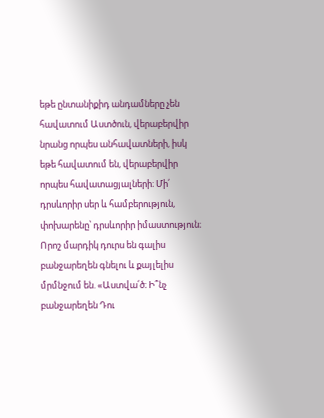եթե ընտանիքիդ անդամները չեն հավատում Աստծուն, վերաբերվիր նրանց որպես անհավատների, իսկ եթե հավատում են, վերաբերվիր որպես հավատացյալների։ Մի՛ դրսևորիր սեր և համբերություն, փոխարենը՝ դրսևորիր իմաստություն։ Որոշ մարդիկ դուրս են գալիս բանջարեղեն գնելու և քայլելիս մրմնջում են. «Աստվա՛ծ։ Ի՞նչ բանջարեղեն Դու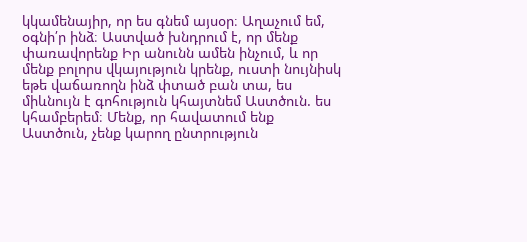կկամենայիր, որ ես գնեմ այսօր։ Աղաչում եմ, օգնի՛ր ինձ։ Աստված խնդրում է, որ մենք փառավորենք Իր անունն ամեն ինչում, և որ մենք բոլորս վկայություն կրենք, ուստի նույնիսկ եթե վաճառողն ինձ փտած բան տա, ես միևնույն է գոհություն կհայտնեմ Աստծուն. ես կհամբերեմ։ Մենք, որ հավատում ենք Աստծուն, չենք կարող ընտրություն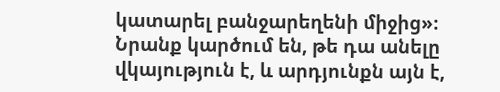կատարել բանջարեղենի միջից»։ Նրանք կարծում են, թե դա անելը վկայություն է, և արդյունքն այն է,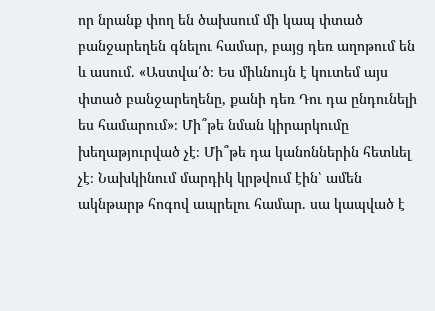որ նրանք փող են ծախսում մի կապ փտած բանջարեղեն գնելու համար, բայց դեռ աղոթում են և ասում. «Աստվա՛ծ։ Ես միևնույն է կուտեմ այս փտած բանջարեղենը, քանի դեռ Դու դա ընդունելի ես համարում»։ Մի՞թե նման կիրարկումը խեղաթյուրված չէ։ Մի՞թե դա կանոններին հետևել չէ։ Նախկինում մարդիկ կրթվում էին՝ ամեն ակնթարթ հոգով ապրելու համար. սա կապված է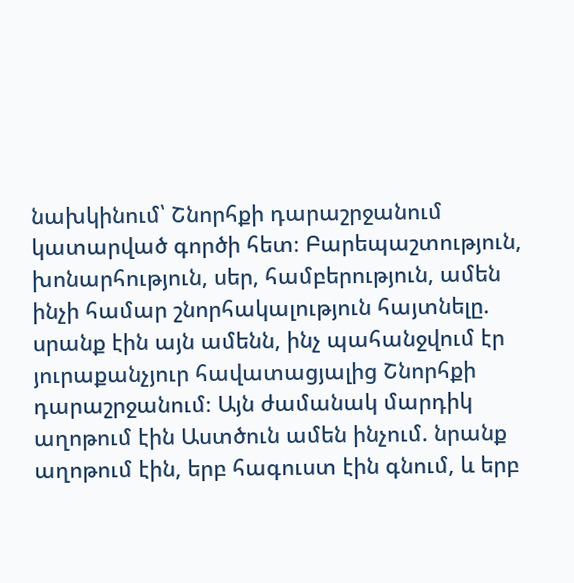նախկինում՝ Շնորհքի դարաշրջանում կատարված գործի հետ։ Բարեպաշտություն, խոնարհություն, սեր, համբերություն, ամեն ինչի համար շնորհակալություն հայտնելը. սրանք էին այն ամենն, ինչ պահանջվում էր յուրաքանչյուր հավատացյալից Շնորհքի դարաշրջանում։ Այն ժամանակ մարդիկ աղոթում էին Աստծուն ամեն ինչում. նրանք աղոթում էին, երբ հագուստ էին գնում, և երբ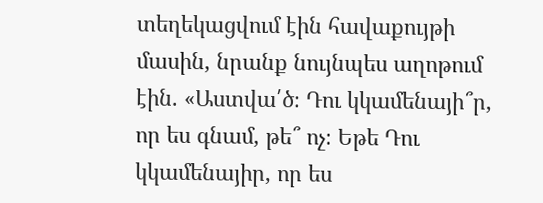տեղեկացվում էին հավաքույթի մասին, նրանք նույնպես աղոթում էին. «Աստվա՛ծ։ Դու կկամենայի՞ր, որ ես գնամ, թե՞ ոչ։ Եթե Դու կկամենայիր, որ ես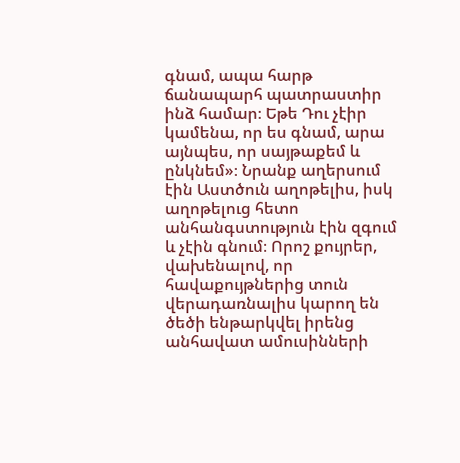գնամ, ապա հարթ ճանապարհ պատրաստիր ինձ համար։ Եթե Դու չէիր կամենա, որ ես գնամ, արա այնպես, որ սայթաքեմ և ընկնեմ»։ Նրանք աղերսում էին Աստծուն աղոթելիս, իսկ աղոթելուց հետո անհանգստություն էին զգում և չէին գնում։ Որոշ քույրեր, վախենալով, որ հավաքույթներից տուն վերադառնալիս կարող են ծեծի ենթարկվել իրենց անհավատ ամուսինների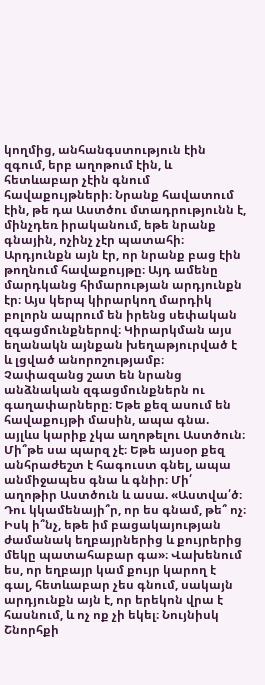կողմից, անհանգստություն էին զգում, երբ աղոթում էին, և հետևաբար չէին գնում հավաքույթների։ Նրանք հավատում էին, թե դա Աստծու մտադրությունն է, մինչդեռ իրականում, եթե նրանք գնային, ոչինչ չէր պատահի։ Արդյունքն այն էր, որ նրանք բաց էին թողնում հավաքույթը։ Այդ ամենը մարդկանց հիմարության արդյունքն էր։ Այս կերպ կիրարկող մարդիկ բոլորն ապրում են իրենց սեփական զգացմունքներով։ Կիրարկման այս եղանակն այնքան խեղաթյուրված է և լցված անորոշությամբ։ Չափազանց շատ են նրանց անձնական զգացմունքներն ու գաղափարները։ Եթե քեզ ասում են հավաքույթի մասին, ապա գնա. այլևս կարիք չկա աղոթելու Աստծուն։ Մի՞թե սա պարզ չէ։ Եթե այսօր քեզ անհրաժեշտ է հագուստ գնել, ապա անմիջապես գնա և գնիր։ Մի՛ աղոթիր Աստծուն և ասա. «Աստվա՛ծ։ Դու կկամենայի՞ր, որ ես գնամ, թե՞ ոչ։ Իսկ ի՞նչ, եթե իմ բացակայության ժամանակ եղբայրներից և քույրերից մեկը պատահաբար գա»։ Վախենում ես, որ եղբայր կամ քույր կարող է գալ, հետևաբար չես գնում, սակայն արդյունքն այն է, որ երեկոն վրա է հասնում, և ոչ ոք չի եկել։ Նույնիսկ Շնորհքի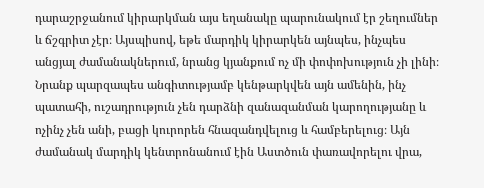դարաշրջանում կիրարկման այս եղանակը պարունակում էր շեղումներ և ճշգրիտ չէր։ Այսպիսով, եթե մարդիկ կիրարկեն այնպես, ինչպես անցյալ ժամանակներում, նրանց կյանքում ոչ մի փոփոխություն չի լինի։ Նրանք պարզապես անգիտությամբ կենթարկվեն այն ամենին, ինչ պատահի, ուշադրություն չեն դարձնի զանազանման կարողությանը և ոչինչ չեն անի, բացի կուրորեն հնազանդվելուց և համբերելուց։ Այն ժամանակ մարդիկ կենտրոնանում էին Աստծուն փառավորելու վրա,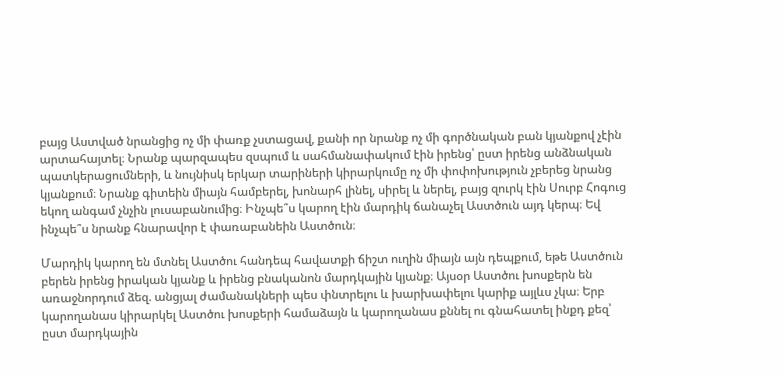բայց Աստված նրանցից ոչ մի փառք չստացավ, քանի որ նրանք ոչ մի գործնական բան կյանքով չէին արտահայտել։ Նրանք պարզապես զսպում և սահմանափակում էին իրենց՝ ըստ իրենց անձնական պատկերացումների, և նույնիսկ երկար տարիների կիրարկումը ոչ մի փոփոխություն չբերեց նրանց կյանքում։ Նրանք գիտեին միայն համբերել, խոնարհ լինել, սիրել և ներել, բայց զուրկ էին Սուրբ Հոգուց եկող անգամ չնչին լուսաբանումից։ Ինչպե՞ս կարող էին մարդիկ ճանաչել Աստծուն այդ կերպ։ Եվ ինչպե՞ս նրանք հնարավոր է փառաբանեին Աստծուն։

Մարդիկ կարող են մտնել Աստծու հանդեպ հավատքի ճիշտ ուղին միայն այն դեպքում, եթե Աստծուն բերեն իրենց իրական կյանք և իրենց բնականոն մարդկային կյանք։ Այսօր Աստծու խոսքերն են առաջնորդում ձեզ. անցյալ ժամանակների պես փնտրելու և խարխափելու կարիք այլևս չկա։ Երբ կարողանաս կիրարկել Աստծու խոսքերի համաձայն և կարողանաս քննել ու գնահատել ինքդ քեզ՝ ըստ մարդկային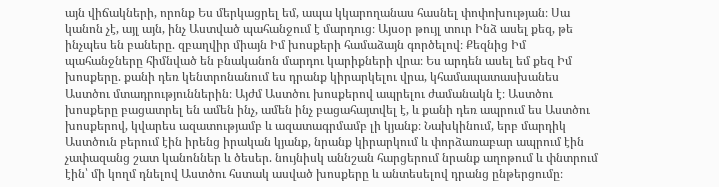այն վիճակների, որոնք Ես մերկացրել եմ, ապա կկարողանաս հասնել փոփոխության։ Սա կանոն չէ, այլ այն, ինչ Աստված պահանջում է մարդուց։ Այսօր թույլ տուր Ինձ ասել քեզ, թե ինչպես են բաները. զբաղվիր միայն Իմ խոսքերի համաձայն գործելով։ Քեզնից Իմ պահանջները հիմնված են բնականոն մարդու կարիքների վրա։ Ես արդեն ասել եմ քեզ Իմ խոսքերը. քանի դեռ կենտրոնանում ես դրանք կիրարկելու վրա, կհամապատասխանես Աստծու մտադրություններին։ Այժմ Աստծու խոսքերով ապրելու ժամանակն է։ Աստծու խոսքերը բացատրել են ամեն ինչ, ամեն ինչ բացահայտվել է, և քանի դեռ ապրում ես Աստծու խոսքերով, կվարես ազատությամբ և ազատագրմամբ լի կյանք։ Նախկինում, երբ մարդիկ Աստծուն բերում էին իրենց իրական կյանք, նրանք կիրարկում և փորձառաբար ապրում էին չափազանց շատ կանոններ և ծեսեր. նույնիսկ աննշան հարցերում նրանք աղոթում և փնտրում էին՝ մի կողմ դնելով Աստծու հստակ ասված խոսքերը և անտեսելով դրանց ընթերցումը։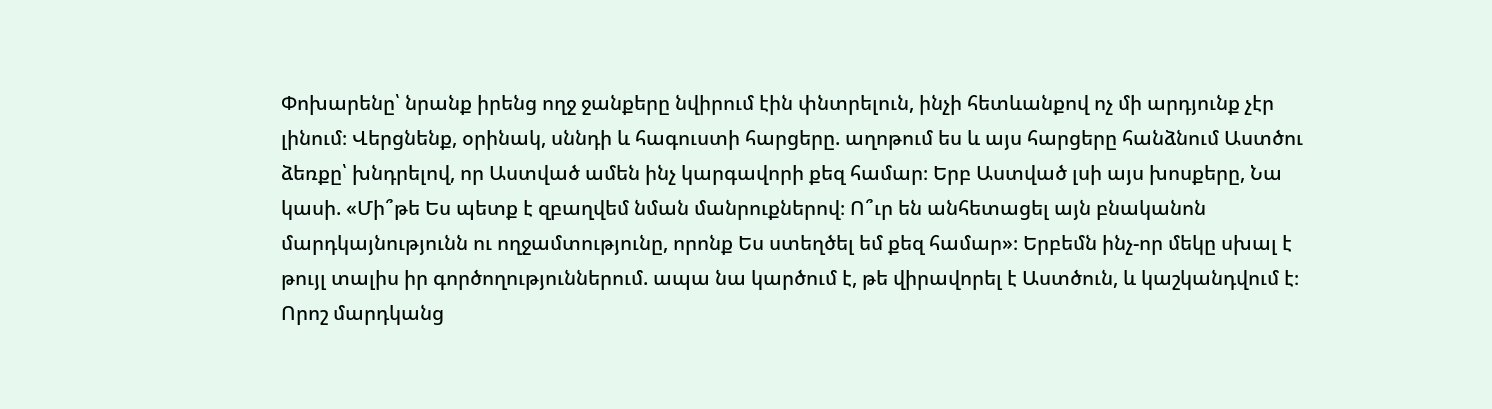Փոխարենը՝ նրանք իրենց ողջ ջանքերը նվիրում էին փնտրելուն, ինչի հետևանքով ոչ մի արդյունք չէր լինում։ Վերցնենք, օրինակ, սննդի և հագուստի հարցերը. աղոթում ես և այս հարցերը հանձնում Աստծու ձեռքը՝ խնդրելով, որ Աստված ամեն ինչ կարգավորի քեզ համար։ Երբ Աստված լսի այս խոսքերը, Նա կասի. «Մի՞թե Ես պետք է զբաղվեմ նման մանրուքներով։ Ո՞ւր են անհետացել այն բնականոն մարդկայնությունն ու ողջամտությունը, որոնք Ես ստեղծել եմ քեզ համար»։ Երբեմն ինչ-որ մեկը սխալ է թույլ տալիս իր գործողություններում. ապա նա կարծում է, թե վիրավորել է Աստծուն, և կաշկանդվում է։ Որոշ մարդկանց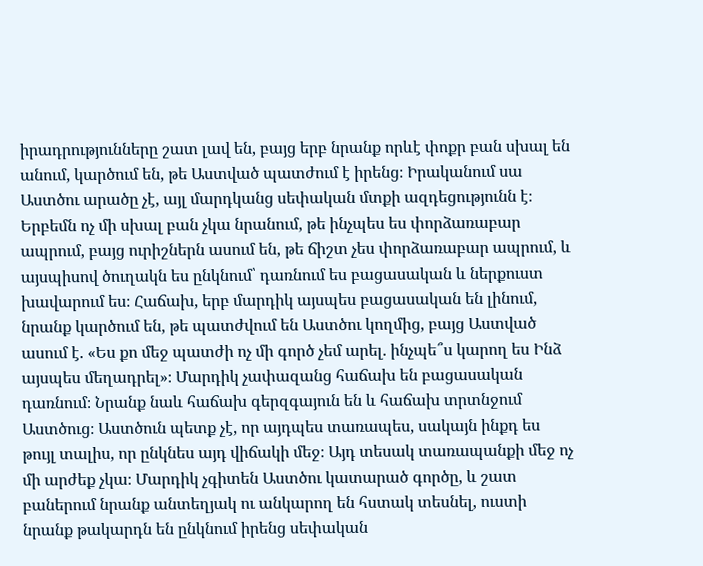իրադրությունները շատ լավ են, բայց երբ նրանք որևէ փոքր բան սխալ են անում, կարծում են, թե Աստված պատժում է իրենց։ Իրականում սա Աստծու արածը չէ, այլ մարդկանց սեփական մտքի ազդեցությունն է։ Երբեմն ոչ մի սխալ բան չկա նրանում, թե ինչպես ես փորձառաբար ապրում, բայց ուրիշներն ասում են, թե ճիշտ չես փորձառաբար ապրում, և այսպիսով ծուղակն ես ընկնում՝ դառնում ես բացասական և ներքուստ խավարում ես։ Հաճախ, երբ մարդիկ այսպես բացասական են լինում, նրանք կարծում են, թե պատժվում են Աստծու կողմից, բայց Աստված ասում է. «Ես քո մեջ պատժի ոչ մի գործ չեմ արել. ինչպե՞ս կարող ես Ինձ այսպես մեղադրել»։ Մարդիկ չափազանց հաճախ են բացասական դառնում։ Նրանք նաև հաճախ գերզգայուն են և հաճախ տրտնջում Աստծուց։ Աստծուն պետք չէ, որ այդպես տառապես, սակայն ինքդ ես թույլ տալիս, որ ընկնես այդ վիճակի մեջ։ Այդ տեսակ տառապանքի մեջ ոչ մի արժեք չկա։ Մարդիկ չգիտեն Աստծու կատարած գործը, և շատ բաներում նրանք անտեղյակ ու անկարող են հստակ տեսնել, ուստի նրանք թակարդն են ընկնում իրենց սեփական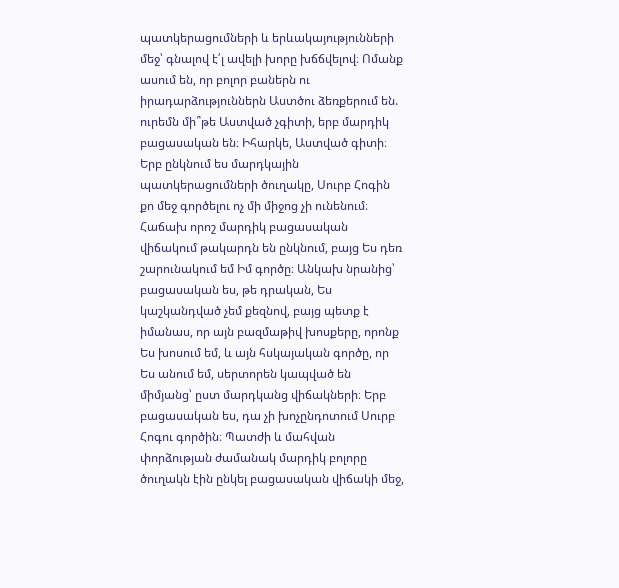պատկերացումների և երևակայությունների մեջ՝ գնալով է՛լ ավելի խորը խճճվելով։ Ոմանք ասում են, որ բոլոր բաներն ու իրադարձություններն Աստծու ձեռքերում են. ուրեմն մի՞թե Աստված չգիտի, երբ մարդիկ բացասական են։ Իհարկե, Աստված գիտի։ Երբ ընկնում ես մարդկային պատկերացումների ծուղակը, Սուրբ Հոգին քո մեջ գործելու ոչ մի միջոց չի ունենում։ Հաճախ որոշ մարդիկ բացասական վիճակում թակարդն են ընկնում, բայց Ես դեռ շարունակում եմ Իմ գործը։ Անկախ նրանից՝ բացասական ես, թե դրական, Ես կաշկանդված չեմ քեզնով, բայց պետք է իմանաս, որ այն բազմաթիվ խոսքերը, որոնք Ես խոսում եմ, և այն հսկայական գործը, որ Ես անում եմ, սերտորեն կապված են միմյանց՝ ըստ մարդկանց վիճակների։ Երբ բացասական ես, դա չի խոչընդոտում Սուրբ Հոգու գործին։ Պատժի և մահվան փորձության ժամանակ մարդիկ բոլորը ծուղակն էին ընկել բացասական վիճակի մեջ,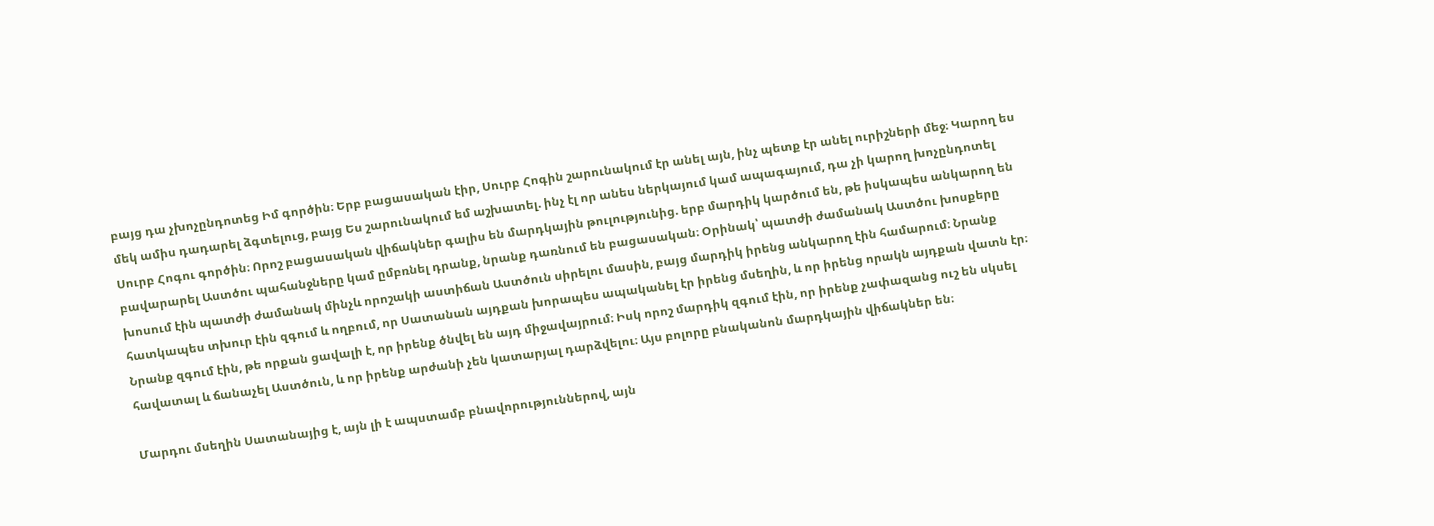բայց դա չխոչընդոտեց Իմ գործին։ Երբ բացասական էիր, Սուրբ Հոգին շարունակում էր անել այն, ինչ պետք էր անել ուրիշների մեջ։ Կարող ես մեկ ամիս դադարել ձգտելուց, բայց Ես շարունակում եմ աշխատել. ինչ էլ որ անես ներկայում կամ ապագայում, դա չի կարող խոչընդոտել Սուրբ Հոգու գործին։ Որոշ բացասական վիճակներ գալիս են մարդկային թուլությունից. երբ մարդիկ կարծում են, թե իսկապես անկարող են բավարարել Աստծու պահանջները կամ ըմբռնել դրանք, նրանք դառնում են բացասական։ Օրինակ՝ պատժի ժամանակ Աստծու խոսքերը խոսում էին պատժի ժամանակ մինչև որոշակի աստիճան Աստծուն սիրելու մասին, բայց մարդիկ իրենց անկարող էին համարում։ Նրանք հատկապես տխուր էին զգում և ողբում, որ Սատանան այդքան խորապես ապականել էր իրենց մսեղին, և որ իրենց որակն այդքան վատն էր։ Նրանք զգում էին, թե որքան ցավալի է, որ իրենք ծնվել են այդ միջավայրում։ Իսկ որոշ մարդիկ զգում էին, որ իրենք չափազանց ուշ են սկսել հավատալ և ճանաչել Աստծուն, և որ իրենք արժանի չեն կատարյալ դարձվելու։ Այս բոլորը բնականոն մարդկային վիճակներ են։

Մարդու մսեղին Սատանայից է, այն լի է ապստամբ բնավորություններով, այն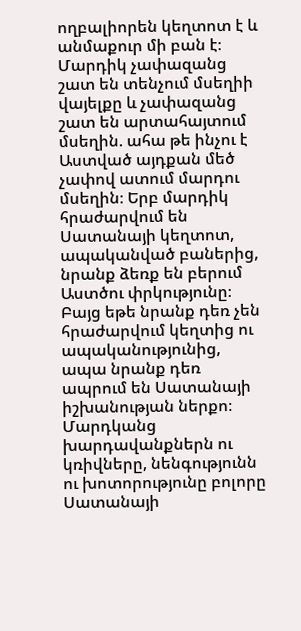ողբալիորեն կեղտոտ է և անմաքուր մի բան է։ Մարդիկ չափազանց շատ են տենչում մսեղիի վայելքը և չափազանց շատ են արտահայտում մսեղին. ահա թե ինչու է Աստված այդքան մեծ չափով ատում մարդու մսեղին։ Երբ մարդիկ հրաժարվում են Սատանայի կեղտոտ, ապականված բաներից, նրանք ձեռք են բերում Աստծու փրկությունը։ Բայց եթե նրանք դեռ չեն հրաժարվում կեղտից ու ապականությունից, ապա նրանք դեռ ապրում են Սատանայի իշխանության ներքո։ Մարդկանց խարդավանքներն ու կռիվները, նենգությունն ու խոտորությունը բոլորը Սատանայի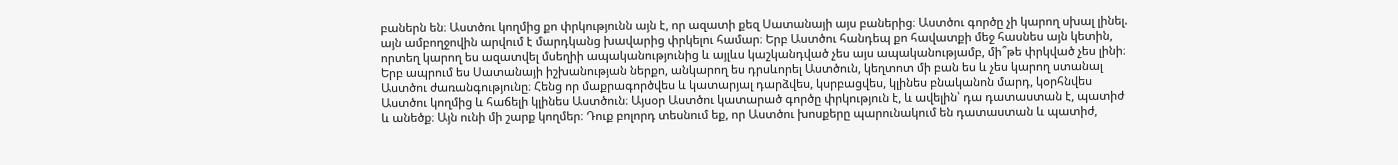բաներն են։ Աստծու կողմից քո փրկությունն այն է, որ ազատի քեզ Սատանայի այս բաներից։ Աստծու գործը չի կարող սխալ լինել. այն ամբողջովին արվում է մարդկանց խավարից փրկելու համար։ Երբ Աստծու հանդեպ քո հավատքի մեջ հասնես այն կետին, որտեղ կարող ես ազատվել մսեղիի ապականությունից և այլևս կաշկանդված չես այս ապականությամբ, մի՞թե փրկված չես լինի։ Երբ ապրում ես Սատանայի իշխանության ներքո, անկարող ես դրսևորել Աստծուն, կեղտոտ մի բան ես և չես կարող ստանալ Աստծու ժառանգությունը։ Հենց որ մաքրագործվես և կատարյալ դարձվես, կսրբացվես, կլինես բնականոն մարդ, կօրհնվես Աստծու կողմից և հաճելի կլինես Աստծուն։ Այսօր Աստծու կատարած գործը փրկություն է, և ավելին՝ դա դատաստան է, պատիժ և անեծք։ Այն ունի մի շարք կողմեր։ Դուք բոլորդ տեսնում եք, որ Աստծու խոսքերը պարունակում են դատաստան և պատիժ,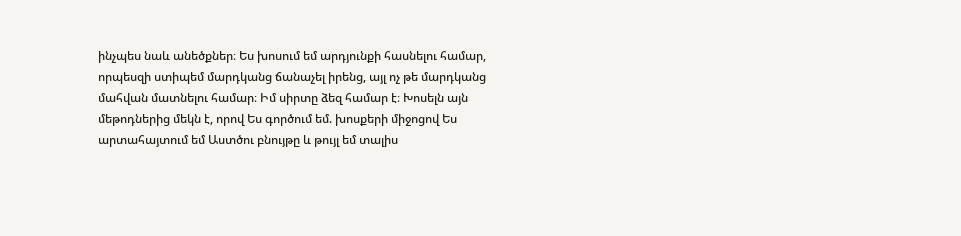ինչպես նաև անեծքներ։ Ես խոսում եմ արդյունքի հասնելու համար, որպեսզի ստիպեմ մարդկանց ճանաչել իրենց, այլ ոչ թե մարդկանց մահվան մատնելու համար։ Իմ սիրտը ձեզ համար է։ Խոսելն այն մեթոդներից մեկն է, որով Ես գործում եմ. խոսքերի միջոցով Ես արտահայտում եմ Աստծու բնույթը և թույլ եմ տալիս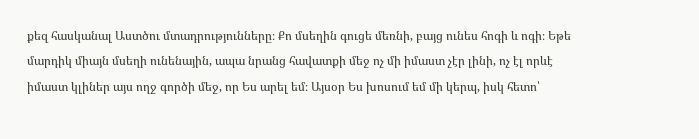քեզ հասկանալ Աստծու մտադրությունները։ Քո մսեղին գուցե մեռնի, բայց ունես հոգի և ոգի։ Եթե մարդիկ միայն մսեղի ունենային, ապա նրանց հավատքի մեջ ոչ մի իմաստ չէր լինի, ոչ էլ որևէ իմաստ կլիներ այս ողջ գործի մեջ, որ Ես արել եմ։ Այսօր Ես խոսում եմ մի կերպ, իսկ հետո՝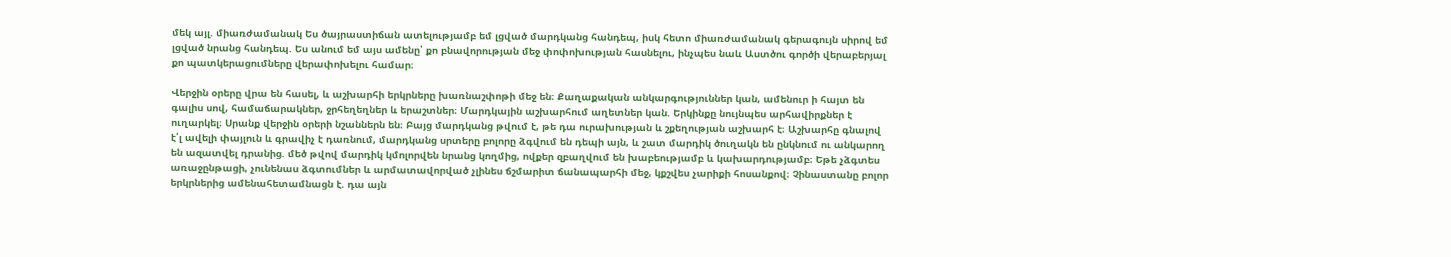մեկ այլ. միառժամանակ Ես ծայրաստիճան ատելությամբ եմ լցված մարդկանց հանդեպ, իսկ հետո միառժամանակ գերագույն սիրով եմ լցված նրանց հանդեպ. Ես անում եմ այս ամենը՝ քո բնավորության մեջ փոփոխության հասնելու, ինչպես նաև Աստծու գործի վերաբերյալ քո պատկերացումները վերափոխելու համար։

Վերջին օրերը վրա են հասել, և աշխարհի երկրները խառնաշփոթի մեջ են։ Քաղաքական անկարգություններ կան, ամենուր ի հայտ են գալիս սով, համաճարակներ, ջրհեղեղներ և երաշտներ։ Մարդկային աշխարհում աղետներ կան. Երկինքը նույնպես արհավիրքներ է ուղարկել։ Սրանք վերջին օրերի նշաններն են։ Բայց մարդկանց թվում է, թե դա ուրախության և շքեղության աշխարհ է։ Աշխարհը գնալով է՛լ ավելի փայլուն և գրավիչ է դառնում, մարդկանց սրտերը բոլորը ձգվում են դեպի այն, և շատ մարդիկ ծուղակն են ընկնում ու անկարող են ազատվել դրանից. մեծ թվով մարդիկ կմոլորվեն նրանց կողմից, ովքեր զբաղվում են խաբեությամբ և կախարդությամբ։ Եթե չձգտես առաջընթացի, չունենաս ձգտումներ և արմատավորված չլինես ճշմարիտ ճանապարհի մեջ, կքշվես չարիքի հոսանքով։ Չինաստանը բոլոր երկրներից ամենահետամնացն է. դա այն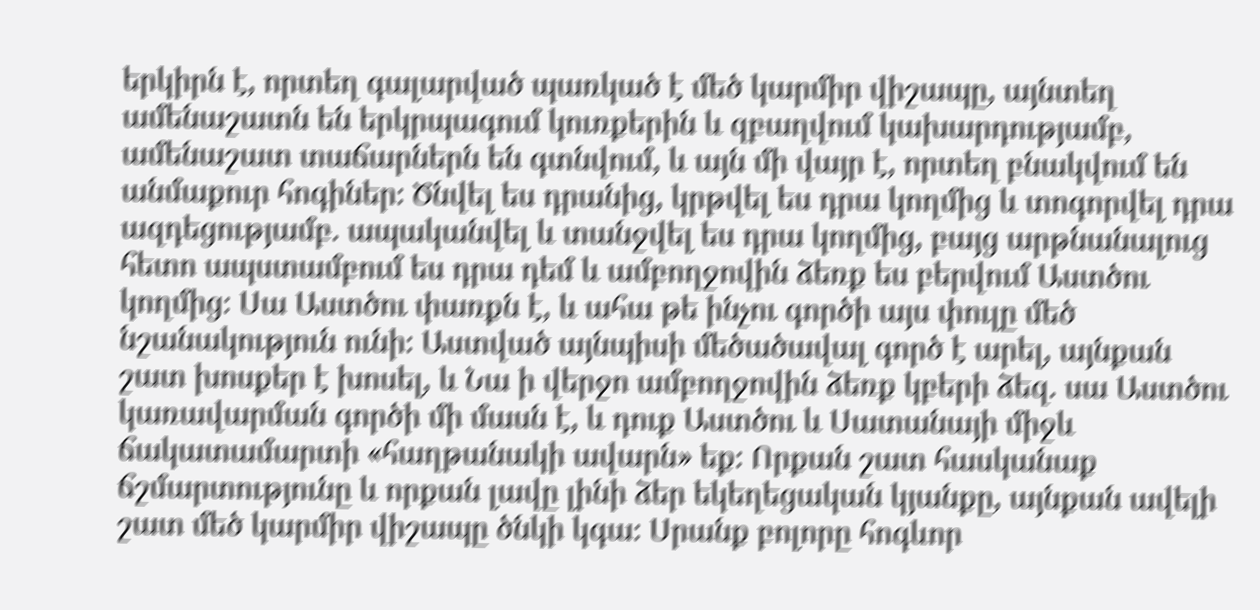երկիրն է, որտեղ գալարված պառկած է մեծ կարմիր վիշապը, այնտեղ ամենաշատն են երկրպագում կուռքերին և զբաղվում կախարդությամբ, ամենաշատ տաճարներն են գտնվում, և այն մի վայր է, որտեղ բնակվում են անմաքուր հոգիներ։ Ծնվել ես դրանից, կրթվել ես դրա կողմից և տոգորվել դրա ազդեցությամբ. ապականվել և տանջվել ես դրա կողմից, բայց արթնանալուց հետո ապստամբում ես դրա դեմ և ամբողջովին ձեռք ես բերվում Աստծու կողմից։ Սա Աստծու փառքն է, և ահա թե ինչու գործի այս փուլը մեծ նշանակություն ունի։ Աստված այնպիսի մեծածավալ գործ է արել, այնքան շատ խոսքեր է խոսել, և Նա ի վերջո ամբողջովին ձեռք կբերի ձեզ. սա Աստծու կառավարման գործի մի մասն է, և դուք Աստծու և Սատանայի միջև ճակատամարտի «հաղթանակի ավարն» եք։ Որքան շատ հասկանաք ճշմարտությունը և որքան լավը լինի ձեր եկեղեցական կյանքը, այնքան ավելի շատ մեծ կարմիր վիշապը ծնկի կգա։ Սրանք բոլորը հոգևոր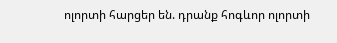ոլորտի հարցեր են. դրանք հոգևոր ոլորտի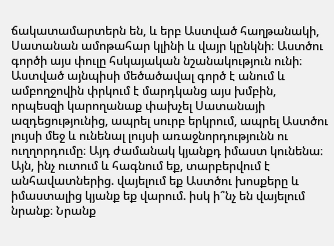ճակատամարտերն են, և երբ Աստված հաղթանակի, Սատանան ամոթահար կլինի և վայր կընկնի։ Աստծու գործի այս փուլը հսկայական նշանակություն ունի։ Աստված այնպիսի մեծածավալ գործ է անում և ամբողջովին փրկում է մարդկանց այս խմբին, որպեսզի կարողանաք փախչել Սատանայի ազդեցությունից, ապրել սուրբ երկրում, ապրել Աստծու լույսի մեջ և ունենալ լույսի առաջնորդությունն ու ուղղորդումը։ Այդ ժամանակ կյանքդ իմաստ կունենա։ Այն, ինչ ուտում և հագնում եք, տարբերվում է անհավատներից. վայելում եք Աստծու խոսքերը և իմաստալից կյանք եք վարում. իսկ ի՞նչ են վայելում նրանք։ Նրանք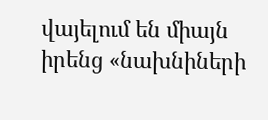վայելում են միայն իրենց «նախնիների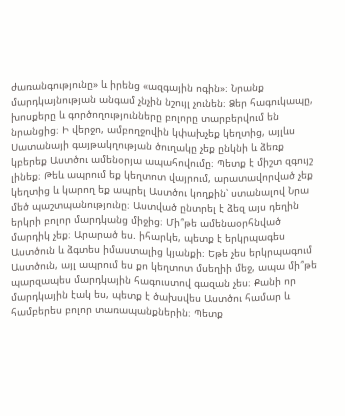ժառանգությունը» և իրենց «ազգային ոգին»։ Նրանք մարդկայնության անգամ չնչին նշույլ չունեն։ Ձեր հագուկապը, խոսքերը և գործողությունները բոլորը տարբերվում են նրանցից։ Ի վերջո, ամբողջովին կփախչեք կեղտից, այլևս Սատանայի գայթակղության ծուղակը չեք ընկնի և ձեռք կբերեք Աստծու ամենօրյա ապահովումը։ Պետք է միշտ զգույշ լինեք։ Թեև ապրում եք կեղտոտ վայրում, արատավորված չեք կեղտից և կարող եք ապրել Աստծու կողքին՝ ստանալով Նրա մեծ պաշտպանությունը։ Աստված ընտրել է ձեզ այս դեղին երկրի բոլոր մարդկանց միջից։ Մի՞թե ամենաօրհնված մարդիկ չեք։ Արարած ես. իհարկե, պետք է երկրպագես Աստծուն և ձգտես իմաստալից կյանքի։ Եթե չես երկրպագում Աստծուն, այլ ապրում ես քո կեղտոտ մսեղիի մեջ, ապա մի՞թե պարզապես մարդկային հագուստով գազան չես։ Քանի որ մարդկային էակ ես, պետք է ծախսվես Աստծու համար և համբերես բոլոր տառապանքներին։ Պետք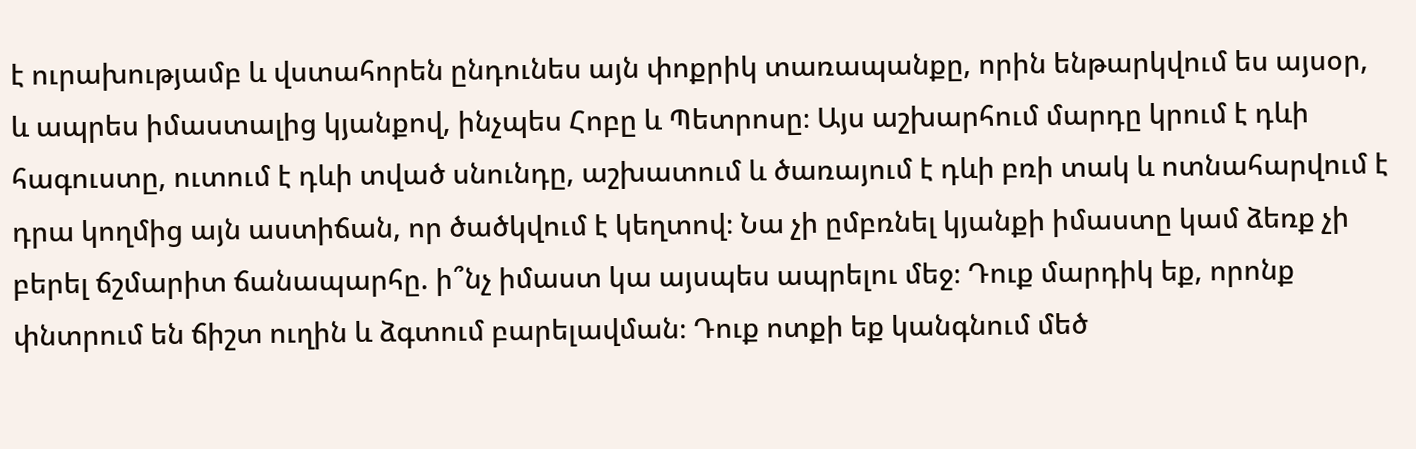է ուրախությամբ և վստահորեն ընդունես այն փոքրիկ տառապանքը, որին ենթարկվում ես այսօր, և ապրես իմաստալից կյանքով, ինչպես Հոբը և Պետրոսը։ Այս աշխարհում մարդը կրում է դևի հագուստը, ուտում է դևի տված սնունդը, աշխատում և ծառայում է դևի բռի տակ և ոտնահարվում է դրա կողմից այն աստիճան, որ ծածկվում է կեղտով։ Նա չի ըմբռնել կյանքի իմաստը կամ ձեռք չի բերել ճշմարիտ ճանապարհը. ի՞նչ իմաստ կա այսպես ապրելու մեջ։ Դուք մարդիկ եք, որոնք փնտրում են ճիշտ ուղին և ձգտում բարելավման։ Դուք ոտքի եք կանգնում մեծ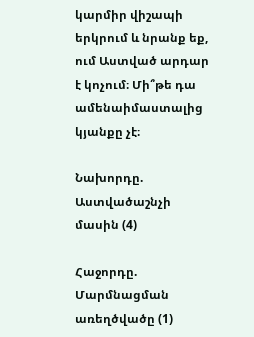կարմիր վիշապի երկրում և նրանք եք, ում Աստված արդար է կոչում։ Մի՞թե դա ամենաիմաստալից կյանքը չէ։

Նախորդը.  Աստվածաշնչի մասին (4)

Հաջորդը.  Մարմնացման առեղծվածը (1)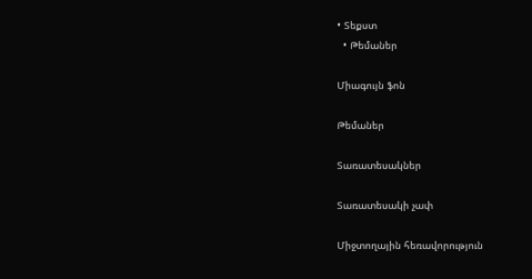• Տեքստ
  • Թեմաներ

Միագույն ֆոն

Թեմաներ

Տառատեսակներ

Տառատեսակի չափ

Միջտողային հեռավորություն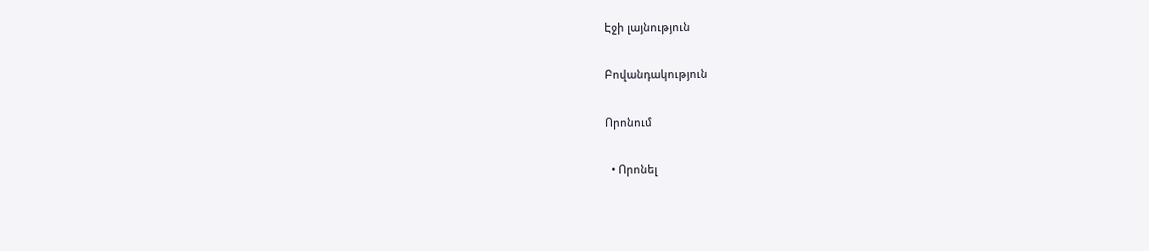Էջի լայնություն

Բովանդակություն

Որոնում

  • Որոնել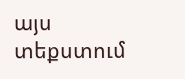այս տեքստում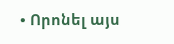• Որոնել այս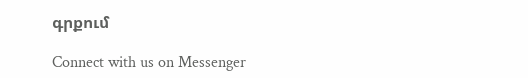գրքում

Connect with us on Messenger